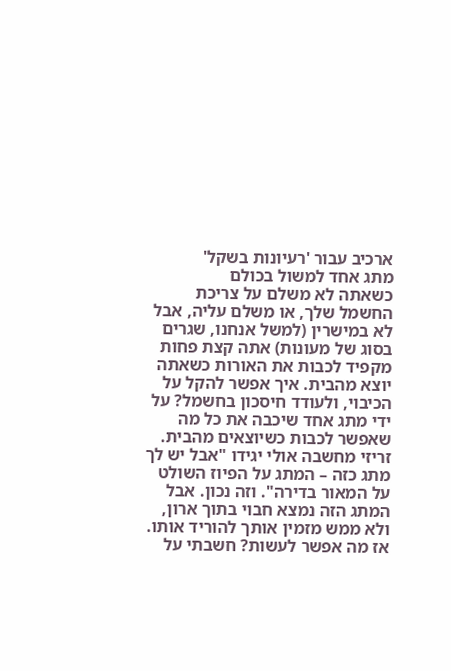ארכיב עבור 'רעיונות בשקל'
מתג אחד למשול בכולם
כשאתה לא משלם על צריכת החשמל שלך, או משלם עליה, אבל לא במישרין (למשל אנחנו, שגרים בסוג של מעונות) אתה קצת פחות מקפיד לכבות את האורות כשאתה יוצא מהבית. איך אפשר להקל על הכיבוי, ולעודד חיסכון בחשמל? על ידי מתג אחד שיכבה את כל מה שאפשר לכבות כשיוצאים מהבית.
זריזי מחשבה אולי יגידו "אבל יש לך מתג כזה – המתג על הפיוז השולט על המאור בדירה". וזה נכון. אבל המתג הזה נמצא חבוי בתוך ארון, ולא ממש מזמין אותך להוריד אותו.
אז מה אפשר לעשות? חשבתי על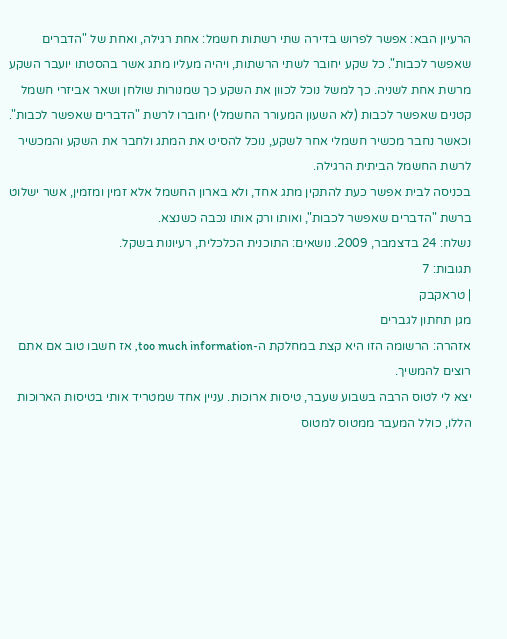הרעיון הבא: אפשר לפרוש בדירה שתי רשתות חשמל: אחת רגילה, ואחת של "הדברים שאפשר לכבות". כל שקע יחובר לשתי הרשתות, ויהיה מעליו מתג אשר בהסטתו יועבר השקע מרשת אחת לשניה. כך למשל נוכל לכוון את השקע כך שמנורות שולחן ושאר אביזרי חשמל קטנים שאפשר לכבות (לא השעון המעורר החשמלי) יחוברו לרשת "הדברים שאפשר לכבות". וכאשר נחבר מכשיר חשמלי אחר לשקע, נוכל להסיט את המתג ולחבר את השקע והמכשיר לרשת החשמל הביתית הרגילה.
בכניסה לבית אפשר כעת להתקין מתג אחד, ולא בארון החשמל אלא זמין ומזמין, אשר ישלוט ברשת "הדברים שאפשר לכבות", ואותו ורק אותו נכבה כשנצא.
נשלח: 24 בדצמבר, 2009. נושאים: התוכנית הכלכלית, רעיונות בשקל.
תגובות: 7
| טראקבק
מגן תחתון לגברים
אזהרה: הרשומה הזו היא קצת במחלקת ה-too much information, אז חשבו טוב אם אתם רוצים להמשיך.
יצא לי לטוס הרבה בשבוע שעבר, טיסות ארוכות. עניין אחד שמטריד אותי בטיסות הארוכות הללו, כולל המעבר ממטוס למטוס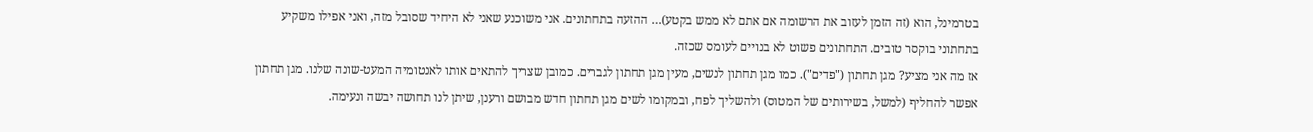בטרמינל, הוא (זה הזמן לעזוב את הרשומה אם אתם לא ממש בקטע)… ההזעה בתחתונים. אני משוכנע שאני לא היחיד שסובל מזה, ואני אפילו משקיע בתחתוני בוקסר טובים. התחתונים פשוט לא בנויים לעומס שכזה.
אז מה אני מציע? מגן תחתון ("פדים"). כמו מגן תחתון לנשים, מעין מגן תחתון לגברים. כמובן שצריך להתאים אותו לאנטומיה המעט-שונה שלנו. מגן תחתון אפשר להחליף (למשל, בשירותים של המטוס) ולהשליך לפח, ובמקומו לשים מגן תחתון חדש מבושם ורענן, שיתן לנו תחושה יבשה ונעימה.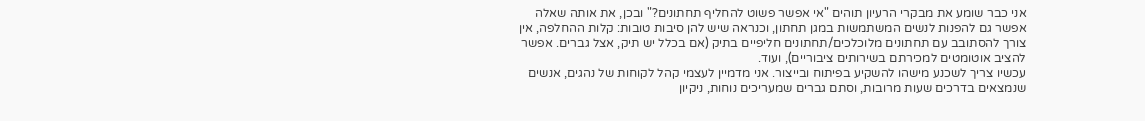אני כבר שומע את מבקרי הרעיון תוהים "אי אפשר פשוט להחליף תחתונים?" ובכן, את אותה שאלה אפשר גם להפנות לנשים המשתמשות במגן תחתון, וכנראה שיש להן סיבות טובות: קלות ההחלפה, אין צורך להסתובב עם תחתונים מלוכלכים/תחתונים חליפיים בתיק (אם בכלל יש תיק, אצל גברים. אפשר להציב אוטומטים למכירתם בשירותים ציבוריים), ועוד.
עכשיו צריך לשכנע מישהו להשקיע בפיתוח ובייצור. אני מדמיין לעצמי קהל לקוחות של נהגים, אנשים שנמצאים בדרכים שעות מרובות, וסתם גברים שמעריכים נוחות, ניקיון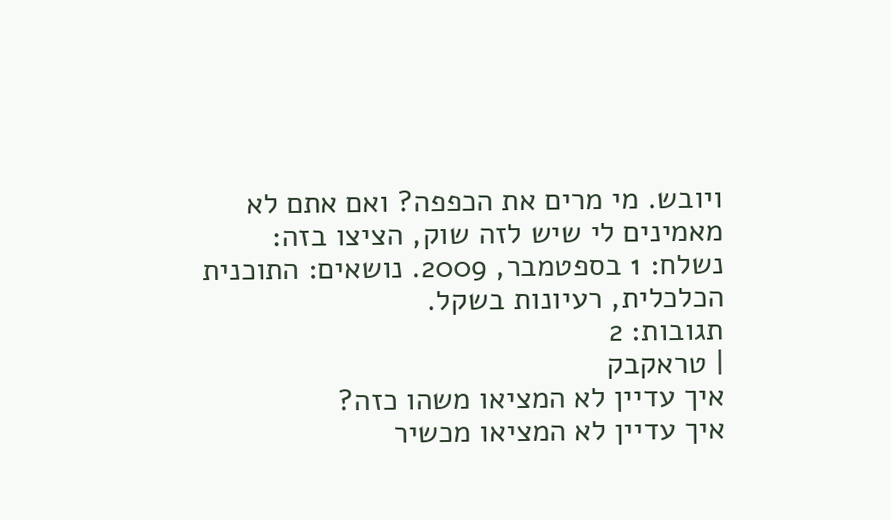ויובש. מי מרים את הכפפה? ואם אתם לא מאמינים לי שיש לזה שוק, הציצו בזה:
נשלח: 1 בספטמבר, 2009. נושאים: התוכנית הכלכלית, רעיונות בשקל.
תגובות: 2
| טראקבק
איך עדיין לא המציאו משהו כזה?
איך עדיין לא המציאו מכשיר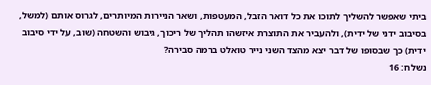ביתי שאפשר להשליך לתוכו את כל דואר הזבל, המעטפות, ושאר הניירות המיותרים, לגרוס אותם (למשל, בסיבוב ידני של ידית), ולהעביר את התוצרת איזשהו תהליך של ריכוך, גיבוש והשטחה (שוב, על ידי סיבוב ידית) כך שבסופו של דבר יצא מהצד השני נייר טואלט ברמה סבירה?
נשלח: 16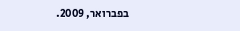בפברואר, 2009.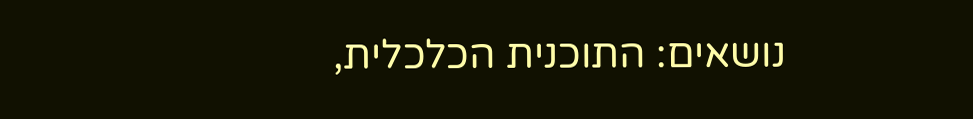נושאים: התוכנית הכלכלית,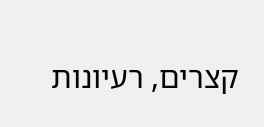קצרים, רעיונות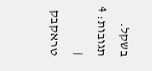בשקל.
תגובות: 4
| טראקבק